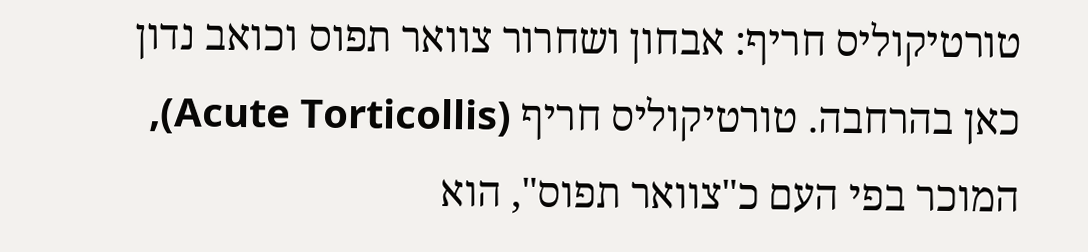טורטיקוליס חריף: אבחון ושחרור צוואר תפוס וכואב נדון כאן בהרחבה. טורטיקוליס חריף (Acute Torticollis), המוכר בפי העם כ"צוואר תפוס", הוא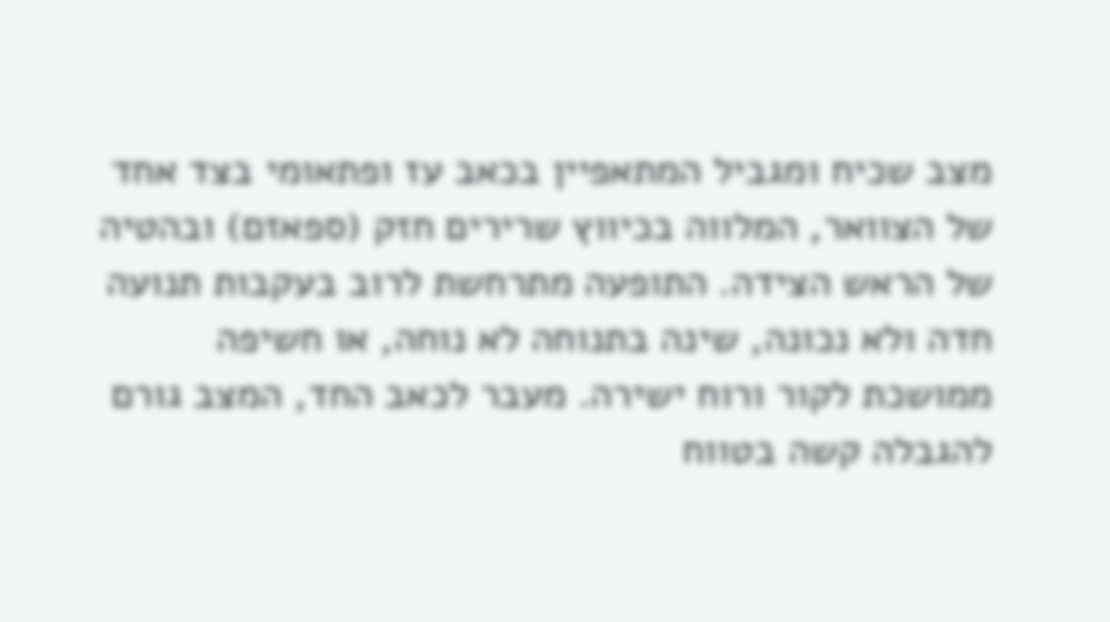מצב שכיח ומגביל המתאפיין בכאב עז ופתאומי בצד אחד של הצוואר, המלווה בכיווץ שרירים חזק (ספאזם) ובהטיה של הראש הצידה. התופעה מתרחשת לרוב בעקבות תנועה חדה ולא נכונה, שינה בתנוחה לא נוחה, או חשיפה ממושכת לקור ורוח ישירה. מעבר לכאב החד, המצב גורם להגבלה קשה בטווח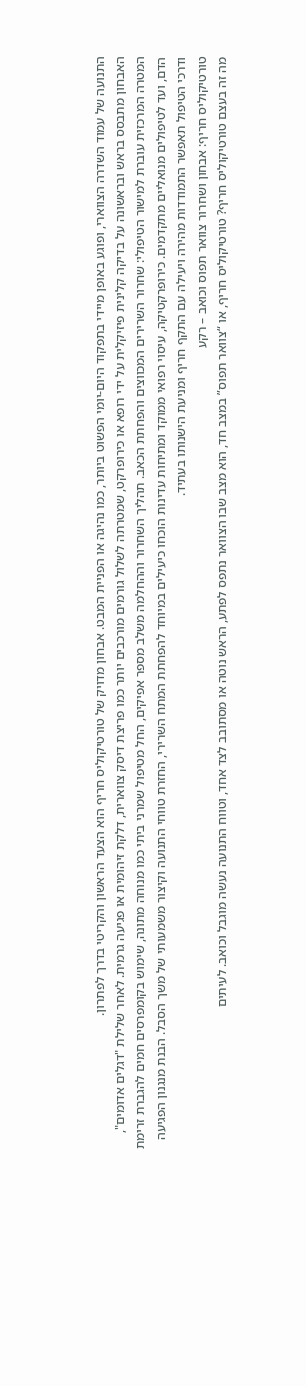התנועה של עמוד השדרה הצווארי, ופוגע באופן מיידי בתפקוד היום-יומי הפשוט ביותר, כמו נהיגה או הפניית המבט. אבחון מדויק של טורטיקוליס חריף הוא הצעד הראשון והקריטי בדרך לפתרון.
האבחון מתבסס בראש ובראשונה על בדיקה קלינית פיזיקלית על ידי רופא או כירופרקט, שמטרתה לשלול גורמים מורכבים יותר כמו פריצת דיסק צווארית, דלקת זיהומית או פגיעה גרמית. לאחר שלילת "דגלים אדומים", המטרה המרכזית עוברת למישור הטיפולי: שחרור השרירים המכווצים והפחתת הכאב. תהליך השחרור וההחלמה משלב מספר אפיקים, החל מטיפול שמרני ביתי כמו מנוחה מתונה, שימוש בקומפרסים חמים להגברת זרימת הדם, ועד לטיפולים מנואליים מתקדמים. כירופרקטיקה, עיסוי רפואי ממוקד ומתיחות עדינות הוכחו כיעילים במיוחד להפחתת המתח השרירי, החזרת טווחי התנועה וקיצור משמעותי של משך הסבל. הבנת מנגנון הפגיעה ודרכי הטיפול תאפשר התמודדות מהירה ויעילה עם התקף חריף ומניעת הישנותו בעתיד.
טורטיקוליס חריף: אבחון ושחרור צוואר תפוס וכואב – רקע
מה זה בעצם טורטיקוליס חריף? טורטיקוליס חריף, או “צוואר תפוס” במצב חד, הוא מצב שבו הצוואר נתפס לפתע, הראש נוטה או מסתובב לצד אחד, וטווח התנועה נעשה מוגבל וכואב. לעיתים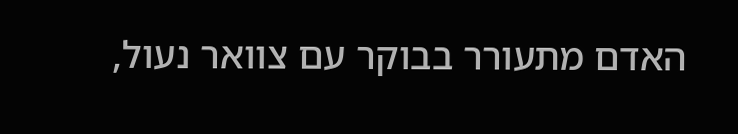האדם מתעורר בבוקר עם צוואר נעול,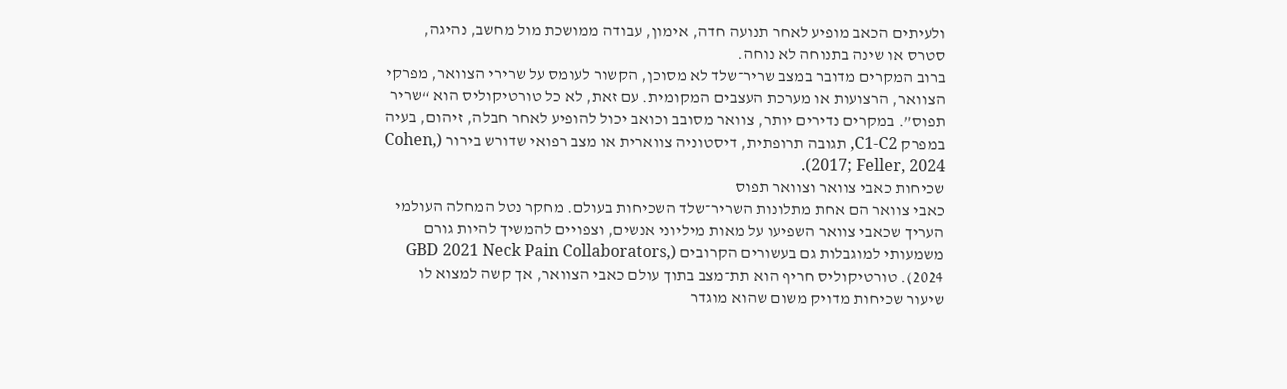ולעיתים הכאב מופיע לאחר תנועה חדה, אימון, עבודה ממושכת מול מחשב, נהיגה, סטרס או שינה בתנוחה לא נוחה.
ברוב המקרים מדובר במצב שריר־שלד לא מסוכן, הקשור לעומס על שרירי הצוואר, מפרקי הצוואר, הרצועות או מערכת העצבים המקומית. עם זאת, לא כל טורטיקוליס הוא “שריר תפוס”. במקרים נדירים יותר, צוואר מסובב וכואב יכול להופיע לאחר חבלה, זיהום, בעיה במפרק C1-C2, תגובה תרופתית, דיסטוניה צווארית או מצב רפואי שדורש בירור (Cohen, 2017; Feller, 2024).
שכיחות כאבי צוואר וצוואר תפוס
כאבי צוואר הם אחת מתלונות השריר־שלד השכיחות בעולם. מחקר נטל המחלה העולמי העריך שכאבי צוואר השפיעו על מאות מיליוני אנשים, וצפויים להמשיך להיות גורם משמעותי למוגבלות גם בעשורים הקרובים (GBD 2021 Neck Pain Collaborators, 2024). טורטיקוליס חריף הוא תת־מצב בתוך עולם כאבי הצוואר, אך קשה למצוא לו שיעור שכיחות מדויק משום שהוא מוגדר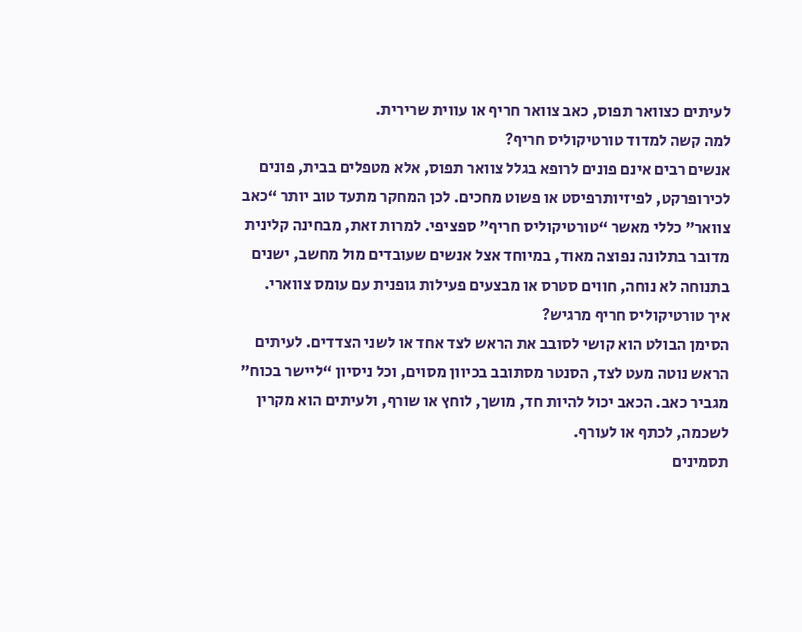לעיתים כצוואר תפוס, כאב צוואר חריף או עווית שרירית.
למה קשה למדוד טורטיקוליס חריף?
אנשים רבים אינם פונים לרופא בגלל צוואר תפוס, אלא מטפלים בבית, פונים לכירופרקט, לפיזיותרפיסט או פשוט מחכים. לכן המחקר מתעד טוב יותר “כאב צוואר” כללי מאשר “טורטיקוליס חריף” ספציפי. למרות זאת, מבחינה קלינית מדובר בתלונה נפוצה מאוד, במיוחד אצל אנשים שעובדים מול מחשב, ישנים בתנוחה לא נוחה, חווים סטרס או מבצעים פעילות גופנית עם עומס צווארי.
איך טורטיקוליס חריף מרגיש?
הסימן הבולט הוא קושי לסובב את הראש לצד אחד או לשני הצדדים. לעיתים הראש נוטה מעט לצד, הסנטר מסתובב בכיוון מסוים, וכל ניסיון “ליישר בכוח” מגביר כאב. הכאב יכול להיות חד, מושך, לוחץ או שורף, ולעיתים הוא מקרין לשכמה, לכתף או לעורף.
תסמינים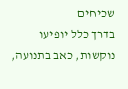שכיחים
בדרך כלל יופיעו נוקשות, כאב בתנועה,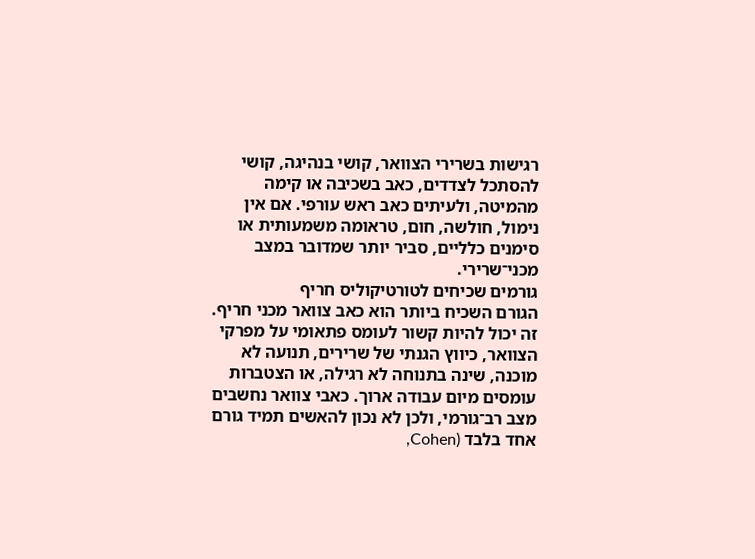רגישות בשרירי הצוואר, קושי בנהיגה, קושי להסתכל לצדדים, כאב בשכיבה או קימה מהמיטה, ולעיתים כאב ראש עורפי. אם אין נימול, חולשה, חום, טראומה משמעותית או סימנים כלליים, סביר יותר שמדובר במצב מכני־שרירי.
גורמים שכיחים לטורטיקוליס חריף
הגורם השכיח ביותר הוא כאב צוואר מכני חריף. זה יכול להיות קשור לעומס פתאומי על מפרקי הצוואר, כיווץ הגנתי של שרירים, תנועה לא מוכנה, שינה בתנוחה לא רגילה, או הצטברות עומסים מיום עבודה ארוך. כאבי צוואר נחשבים מצב רב־גורמי, ולכן לא נכון להאשים תמיד גורם אחד בלבד (Cohen,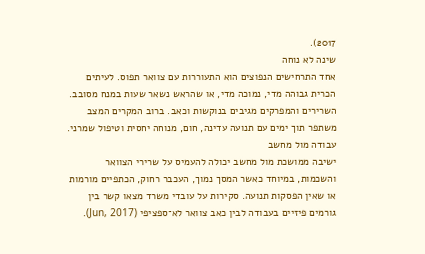2017).
שינה לא נוחה
אחד התרחישים הנפוצים הוא התעוררות עם צוואר תפוס. לעיתים הכרית גבוהה מדי, נמוכה מדי, או שהראש נשאר שעות במנח מסובב. השרירים והמפרקים מגיבים בנוקשות וכאב. ברוב המקרים המצב משתפר תוך ימים עם תנועה עדינה, חום, מנוחה יחסית וטיפול שמרני.
עבודה מול מחשב
ישיבה ממושכת מול מחשב יכולה להעמיס על שרירי הצוואר והשכמות, במיוחד כאשר המסך נמוך, העכבר רחוק, הכתפיים מורמות או שאין הפסקות תנועה. סקירות על עובדי משרד מצאו קשר בין גורמים פיזיים בעבודה לבין כאב צוואר לא־ספציפי (Jun, 2017).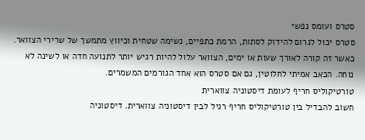סטרס ועומס נפשי
סטרס יכול לגרום להידוק לסתות, הרמת כתפיים, נשימה שטחית וכיווץ מתמשך של שרירי הצוואר. כאשר זה קורה לאורך שעות או ימים, הצוואר עלול להיות רגיש יותר לתנועה חדה או לשינה לא נוחה. הכאב אמיתי לחלוטין, גם אם סטרס הוא אחד הגורמים המשמרים.
טורטיקוליס חריף לעומת דיסטוניה צווארית
חשוב להבדיל בין טורטיקוליס חריף רגיל לבין דיסטוניה צווארית. דיסטוניה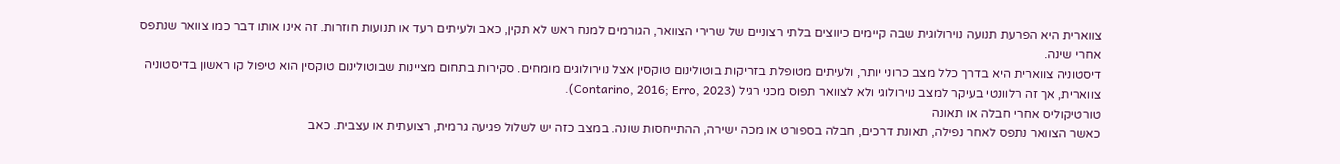צווארית היא הפרעת תנועה נוירולוגית שבה קיימים כיווצים בלתי רצוניים של שרירי הצוואר, הגורמים למנח ראש לא תקין, כאב ולעיתים רעד או תנועות חוזרות. זה אינו אותו דבר כמו צוואר שנתפס אחרי שינה.
דיסטוניה צווארית היא בדרך כלל מצב כרוני יותר, ולעיתים מטופלת בזריקות בוטולינום טוקסין אצל נוירולוגים מומחים. סקירות בתחום מציינות שבוטולינום טוקסין הוא טיפול קו ראשון בדיסטוניה צווארית, אך זה רלוונטי בעיקר למצב נוירולוגי ולא לצוואר תפוס מכני רגיל (Contarino, 2016; Erro, 2023).
טורטיקוליס אחרי חבלה או תאונה
כאשר הצוואר נתפס לאחר נפילה, תאונת דרכים, חבלה בספורט או מכה ישירה, ההתייחסות שונה. במצב כזה יש לשלול פגיעה גרמית, רצועתית או עצבית. כאב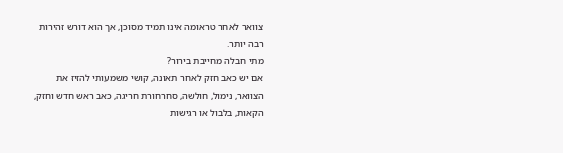צוואר לאחר טראומה אינו תמיד מסוכן, אך הוא דורש זהירות רבה יותר.
מתי חבלה מחייבת בירור?
אם יש כאב חזק לאחר תאונה, קושי משמעותי להזיז את הצוואר, נימול, חולשה, סחרחורת חריגה, כאב ראש חדש וחזק, הקאות, בלבול או רגישות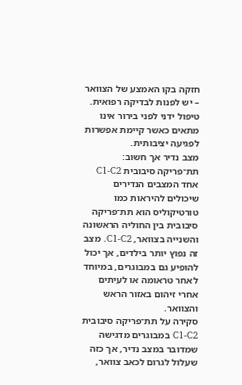חזקה בקו האמצע של הצוואר – יש לפנות לבדיקה רפואית. טיפול ידני לפני בירור אינו מתאים כאשר קיימת אפשרות לפגיעה יציבותית.
מצב נדיר אך חשוב: תת־פריקה סיבובית C1-C2
אחד המצבים הנדירים שיכולים להיראות כמו טורטיקוליס הוא תת־פריקה סיבובית בין החוליה הראשונה והשנייה בצוואר, C1-C2. מצב זה נפוץ יותר בילדים, אך יכול להופיע גם במבוגרים, במיוחד לאחר טראומה או לעיתים אחרי זיהום באזור הראש והצוואר.
סקירה על תת־פריקה סיבובית C1-C2 במבוגרים מדגישה שמדובר במצב נדיר, אך כזה שעלול לגרום לכאב צוואר,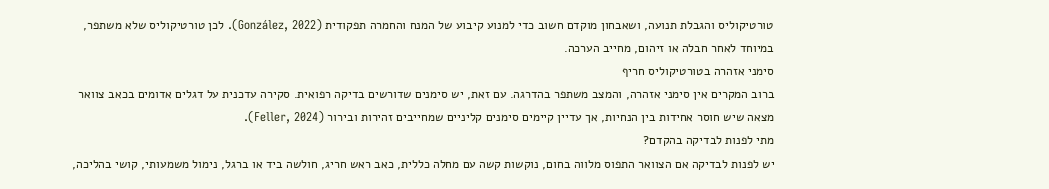טורטיקוליס והגבלת תנועה, ושאבחון מוקדם חשוב כדי למנוע קיבוע של המנח והחמרה תפקודית (González, 2022). לכן טורטיקוליס שלא משתפר, במיוחד לאחר חבלה או זיהום, מחייב הערכה.
סימני אזהרה בטורטיקוליס חריף
ברוב המקרים אין סימני אזהרה, והמצב משתפר בהדרגה. עם זאת, יש סימנים שדורשים בדיקה רפואית. סקירה עדכנית על דגלים אדומים בכאב צוואר מצאה שיש חוסר אחידות בין הנחיות, אך עדיין קיימים סימנים קליניים שמחייבים זהירות ובירור (Feller, 2024).
מתי לפנות לבדיקה בהקדם?
יש לפנות לבדיקה אם הצוואר התפוס מלווה בחום, נוקשות קשה עם מחלה כללית, כאב ראש חריג, חולשה ביד או ברגל, נימול משמעותי, קושי בהליכה,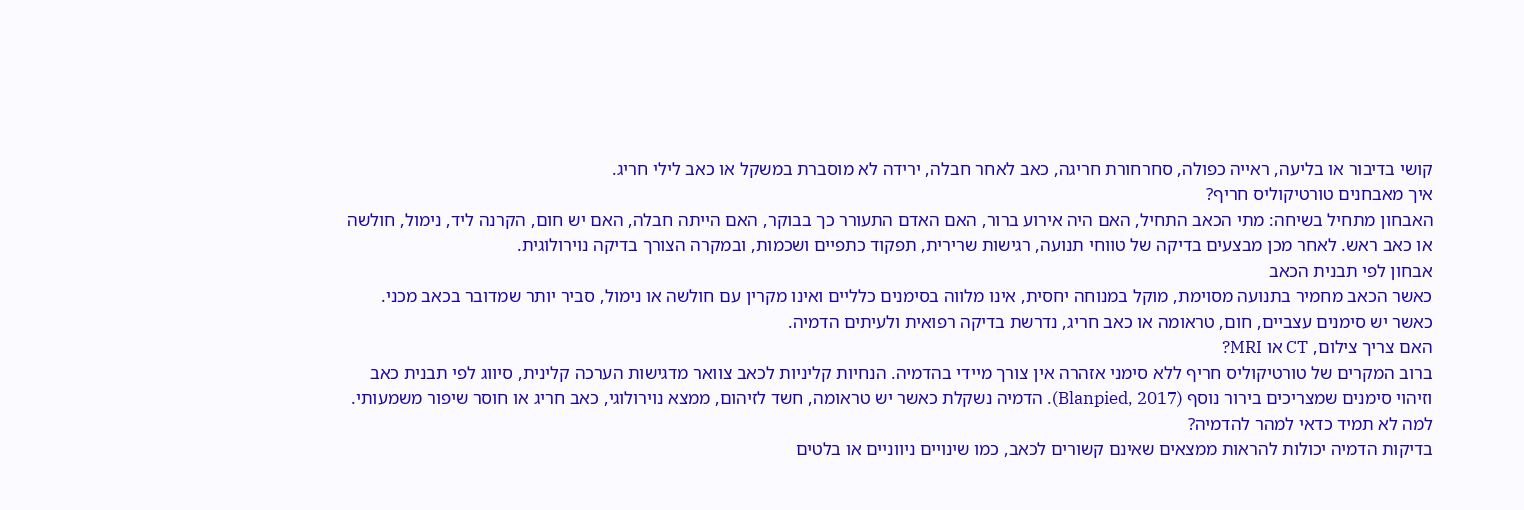קושי בדיבור או בליעה, ראייה כפולה, סחרחורת חריגה, כאב לאחר חבלה, ירידה לא מוסברת במשקל או כאב לילי חריג.
איך מאבחנים טורטיקוליס חריף?
האבחון מתחיל בשיחה: מתי הכאב התחיל, האם היה אירוע ברור, האם האדם התעורר כך בבוקר, האם הייתה חבלה, האם יש חום, הקרנה ליד, נימול, חולשה או כאב ראש. לאחר מכן מבצעים בדיקה של טווחי תנועה, רגישות שרירית, תפקוד כתפיים ושכמות, ובמקרה הצורך בדיקה נוירולוגית.
אבחון לפי תבנית הכאב
כאשר הכאב מחמיר בתנועה מסוימת, מוקל במנוחה יחסית, אינו מלווה בסימנים כלליים ואינו מקרין עם חולשה או נימול, סביר יותר שמדובר בכאב מכני. כאשר יש סימנים עצביים, חום, טראומה או כאב חריג, נדרשת בדיקה רפואית ולעיתים הדמיה.
האם צריך צילום, CT או MRI?
ברוב המקרים של טורטיקוליס חריף ללא סימני אזהרה אין צורך מיידי בהדמיה. הנחיות קליניות לכאב צוואר מדגישות הערכה קלינית, סיווג לפי תבנית כאב וזיהוי סימנים שמצריכים בירור נוסף (Blanpied, 2017). הדמיה נשקלת כאשר יש טראומה, חשד לזיהום, ממצא נוירולוגי, כאב חריג או חוסר שיפור משמעותי.
למה לא תמיד כדאי למהר להדמיה?
בדיקות הדמיה יכולות להראות ממצאים שאינם קשורים לכאב, כמו שינויים ניווניים או בלטים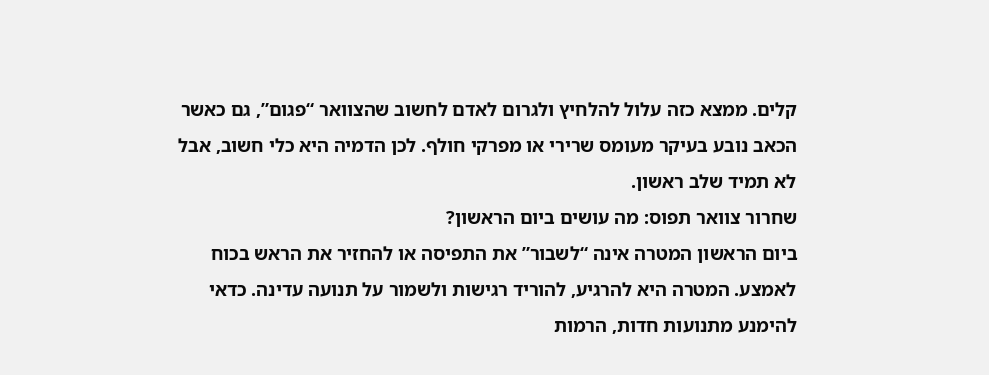קלים. ממצא כזה עלול להלחיץ ולגרום לאדם לחשוב שהצוואר “פגום”, גם כאשר הכאב נובע בעיקר מעומס שרירי או מפרקי חולף. לכן הדמיה היא כלי חשוב, אבל לא תמיד שלב ראשון.
שחרור צוואר תפוס: מה עושים ביום הראשון?
ביום הראשון המטרה אינה “לשבור” את התפיסה או להחזיר את הראש בכוח לאמצע. המטרה היא להרגיע, להוריד רגישות ולשמור על תנועה עדינה. כדאי להימנע מתנועות חדות, הרמות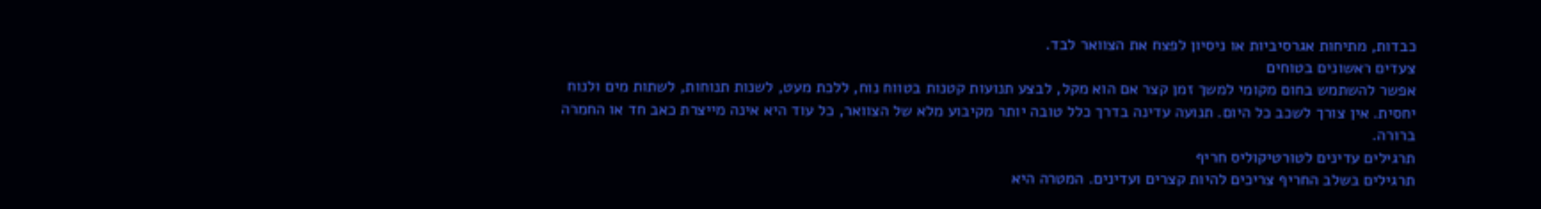כבדות, מתיחות אגרסיביות או ניסיון לפצח את הצוואר לבד.
צעדים ראשונים בטוחים
אפשר להשתמש בחום מקומי למשך זמן קצר אם הוא מקל, לבצע תנועות קטנות בטווח נוח, ללכת מעט, לשנות תנוחות, לשתות מים ולנוח יחסית. אין צורך לשכב כל היום. תנועה עדינה בדרך כלל טובה יותר מקיבוע מלא של הצוואר, כל עוד היא אינה מייצרת כאב חד או החמרה ברורה.
תרגילים עדינים לטורטיקוליס חריף
תרגילים בשלב החריף צריכים להיות קצרים ועדינים. המטרה היא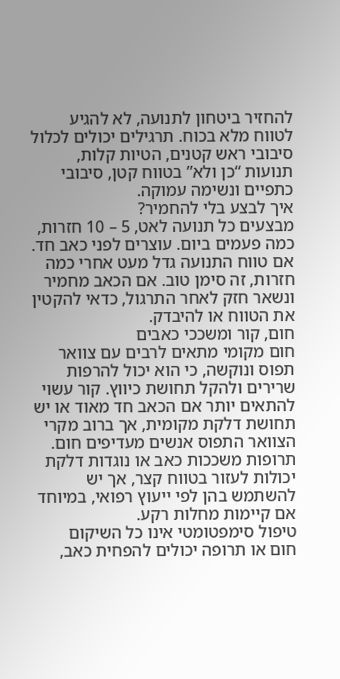להחזיר ביטחון לתנועה, לא להגיע לטווח מלא בכוח. תרגילים יכולים לכלול סיבובי ראש קטנים, הטיות קלות, תנועות “כן ולא” בטווח קטן, סיבובי כתפיים ונשימה עמוקה.
איך לבצע בלי להחמיר?
מבצעים כל תנועה לאט, 5 – 10 חזרות, כמה פעמים ביום. עוצרים לפני כאב חד. אם טווח התנועה גדל מעט אחרי כמה חזרות, זה סימן טוב. אם הכאב מחמיר ונשאר חזק לאחר התרגול, כדאי להקטין את הטווח או להיבדק.
חום, קור ומשככי כאבים
חום מקומי מתאים לרבים עם צוואר תפוס ונוקשה, כי הוא יכול להרפות שרירים ולהקל תחושת כיווץ. קור עשוי להתאים יותר אם הכאב חד מאוד או יש תחושת דלקת מקומית, אך ברוב מקרי הצוואר התפוס אנשים מעדיפים חום. תרופות משככות כאב או נוגדות דלקת יכולות לעזור בטווח קצר, אך יש להשתמש בהן לפי ייעוץ רפואי, במיוחד אם קיימות מחלות רקע.
טיפול סימפטומטי אינו כל השיקום
חום או תרופה יכולים להפחית כאב,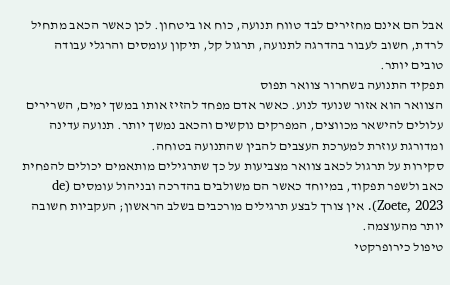אבל הם אינם מחזירים לבד טווח תנועה, כוח או ביטחון. לכן כאשר הכאב מתחיל לרדת, חשוב לעבור בהדרגה לתנועה, תרגול קל, תיקון עומסים והרגלי עבודה טובים יותר.
תפקיד התנועה בשחרור צוואר תפוס
הצוואר הוא אזור שנועד לנוע. כאשר אדם מפחד להזיז אותו במשך ימים, השרירים עלולים להישאר מכווצים, המפרקים נוקשים והכאב נמשך יותר. תנועה עדינה ומדורגת עוזרת למערכת העצבים להבין שהתנועה בטוחה.
סקירות על תרגול לכאב צוואר מצביעות על כך שתרגילים מותאמים יכולים להפחית כאב ולשפר תפקוד, במיוחד כאשר הם משולבים בהדרכה ובניהול עומסים (de Zoete, 2023). אין צורך לבצע תרגילים מורכבים בשלב הראשון; העקביות חשובה יותר מהעוצמה.
טיפול כירופרקטי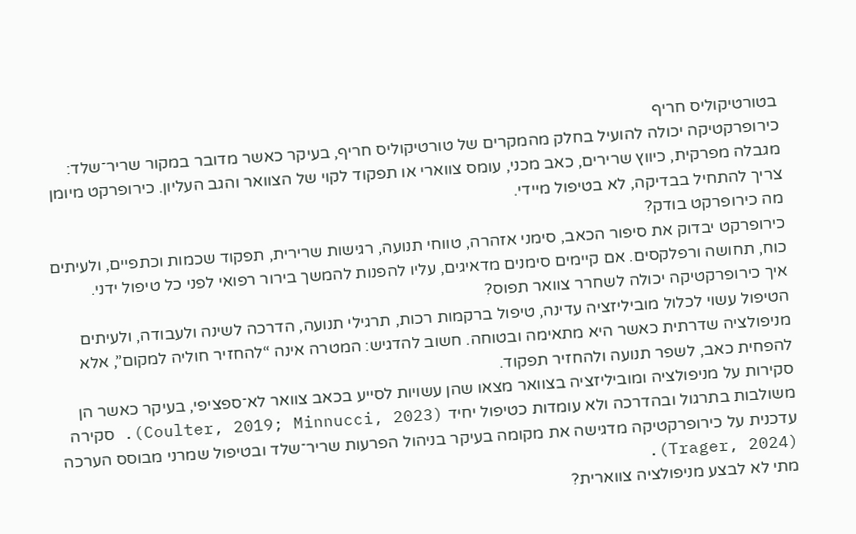בטורטיקוליס חריף
כירופרקטיקה יכולה להועיל בחלק מהמקרים של טורטיקוליס חריף, בעיקר כאשר מדובר במקור שריר־שלד: מגבלה מפרקית, כיווץ שרירים, כאב מכני, עומס צווארי או תפקוד לקוי של הצוואר והגב העליון. כירופרקט מיומן צריך להתחיל בבדיקה, לא בטיפול מיידי.
מה כירופרקט בודק?
כירופרקט יבדוק את סיפור הכאב, סימני אזהרה, טווחי תנועה, רגישות שרירית, תפקוד שכמות וכתפיים, ולעיתים כוח, תחושה ורפלקסים. אם קיימים סימנים מדאיגים, עליו להפנות להמשך בירור רפואי לפני כל טיפול ידני.
איך כירופרקטיקה יכולה לשחרר צוואר תפוס?
הטיפול עשוי לכלול מוביליזציה עדינה, טיפול ברקמות רכות, תרגילי תנועה, הדרכה לשינה ולעבודה, ולעיתים מניפולציה שדרתית כאשר היא מתאימה ובטוחה. חשוב להדגיש: המטרה אינה “להחזיר חוליה למקום”, אלא להפחית כאב, לשפר תנועה ולהחזיר תפקוד.
סקירות על מניפולציה ומוביליזציה בצוואר מצאו שהן עשויות לסייע בכאב צוואר לא־ספציפי, בעיקר כאשר הן משולבות בתרגול ובהדרכה ולא עומדות כטיפול יחיד (Coulter, 2019; Minnucci, 2023). סקירה עדכנית על כירופרקטיקה מדגישה את מקומה בעיקר בניהול הפרעות שריר־שלד ובטיפול שמרני מבוסס הערכה (Trager, 2024).
מתי לא לבצע מניפולציה צווארית?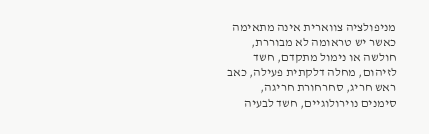מניפולציה צווארית אינה מתאימה כאשר יש טראומה לא מבוררת, חולשה או נימול מתקדם, חשד לזיהום, מחלה דלקתית פעילה, כאב ראש חריג, סחרחורת חריגה, סימנים נוירולוגיים, חשד לבעיה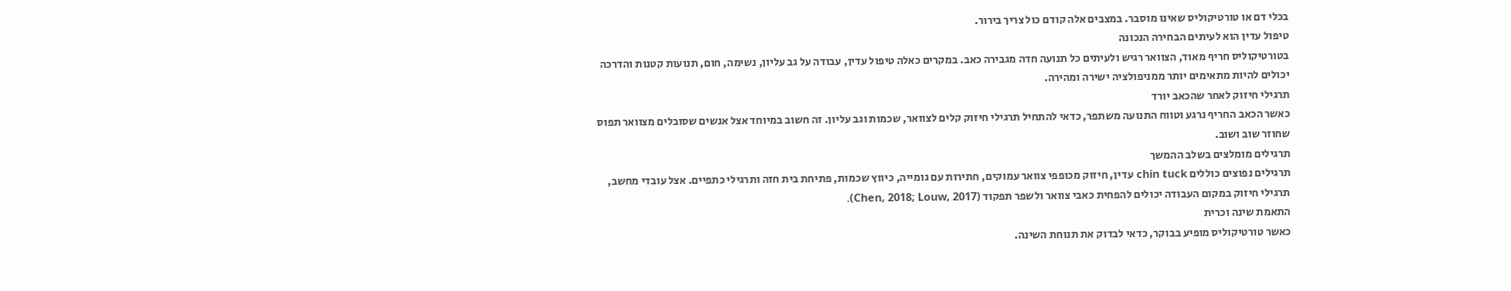בכלי דם או טורטיקוליס שאינו מוסבר. במצבים אלה קודם כול צריך בירור.
טיפול עדין הוא לעיתים הבחירה הנכונה
בטורטיקוליס חריף מאוד, הצוואר רגיש ולעיתים כל תנועה חדה מגבירה כאב. במקרים כאלה טיפול עדין, עבודה על גב עליון, נשימה, חום, תנועות קטנות והדרכה יכולים להיות מתאימים יותר ממניפולציה ישירה ומהירה.
תרגילי חיזוק לאחר שהכאב יורד
כאשר הכאב החריף נרגע וטווח התנועה משתפר, כדאי להתחיל תרגילי חיזוק קלים לצוואר, שכמות וגב עליון. זה חשוב במיוחד אצל אנשים שסובלים מצוואר תפוס שחוזר שוב ושוב.
תרגילים מומלצים בשלב ההמשך
תרגילים נפוצים כוללים chin tuck עדין, חיזוק מכופפי צוואר עמוקים, חתירות עם גומייה, כיווץ שכמות, פתיחת בית חזה ותרגילי כתפיים. אצל עובדי מחשב, תרגילי חיזוק במקום העבודה יכולים להפחית כאבי צוואר ולשפר תפקוד (Chen, 2018; Louw, 2017).
התאמת שינה וכרית
כאשר טורטיקוליס מופיע בבוקר, כדאי לבדוק את תנוחת השינה.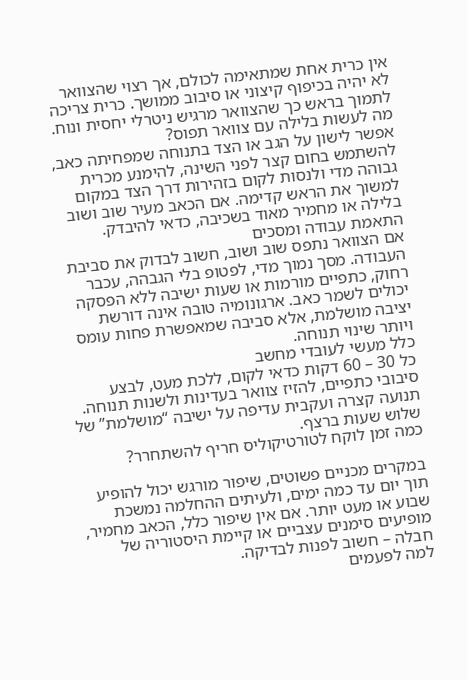אין כרית אחת שמתאימה לכולם, אך רצוי שהצוואר לא יהיה בכיפוף קיצוני או סיבוב ממושך. כרית צריכה לתמוך בראש כך שהצוואר מרגיש ניטרלי יחסית ונוח.
מה לעשות בלילה עם צוואר תפוס?
אפשר לישון על הגב או הצד בתנוחה שמפחיתה כאב, להשתמש בחום קצר לפני השינה, להימנע מכרית גבוהה מדי ולנסות לקום בזהירות דרך הצד במקום למשוך את הראש קדימה. אם הכאב מעיר שוב ושוב בלילה או מחמיר מאוד בשכיבה, כדאי להיבדק.
התאמת עבודה ומסכים
אם הצוואר נתפס שוב ושוב, חשוב לבדוק את סביבת העבודה. מסך נמוך מדי, לפטופ בלי הגבהה, עכבר רחוק, כתפיים מורמות או שעות ישיבה ללא הפסקה יכולים לשמר כאב. ארגונומיה טובה אינה דורשת יציבה מושלמת, אלא סביבה שמאפשרת פחות עומס ויותר שינוי תנוחה.
כלל מעשי לעובדי מחשב
כל 30 – 60 דקות כדאי לקום, ללכת מעט, לבצע סיבובי כתפיים, להזיז צוואר בעדינות ולשנות תנוחה. תנועה קצרה ועקבית עדיפה על ישיבה “מושלמת” של שלוש שעות ברצף.
כמה זמן לוקח לטורטיקוליס חריף להשתחרר?

במקרים מכניים פשוטים, שיפור מורגש יכול להופיע תוך יום עד כמה ימים, ולעיתים ההחלמה נמשכת שבוע או מעט יותר. אם אין שיפור כלל, הכאב מחמיר, מופיעים סימנים עצביים או קיימת היסטוריה של חבלה – חשוב לפנות לבדיקה.
למה לפעמים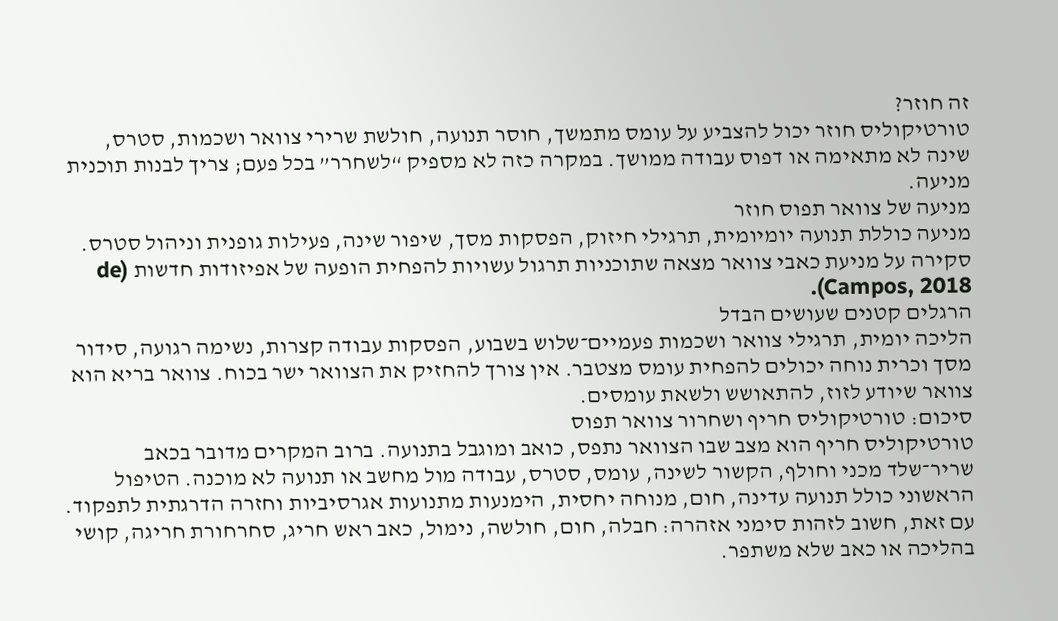זה חוזר?
טורטיקוליס חוזר יכול להצביע על עומס מתמשך, חוסר תנועה, חולשת שרירי צוואר ושכמות, סטרס, שינה לא מתאימה או דפוס עבודה ממושך. במקרה כזה לא מספיק “לשחרר” בכל פעם; צריך לבנות תוכנית מניעה.
מניעה של צוואר תפוס חוזר
מניעה כוללת תנועה יומיומית, תרגילי חיזוק, הפסקות מסך, שיפור שינה, פעילות גופנית וניהול סטרס. סקירה על מניעת כאבי צוואר מצאה שתוכניות תרגול עשויות להפחית הופעה של אפיזודות חדשות (de Campos, 2018).
הרגלים קטנים שעושים הבדל
הליכה יומית, תרגילי צוואר ושכמות פעמיים־שלוש בשבוע, הפסקות עבודה קצרות, נשימה רגועה, סידור מסך וכרית נוחה יכולים להפחית עומס מצטבר. אין צורך להחזיק את הצוואר ישר בכוח. צוואר בריא הוא צוואר שיודע לזוז, להתאושש ולשאת עומסים.
סיכום: טורטיקוליס חריף ושחרור צוואר תפוס
טורטיקוליס חריף הוא מצב שבו הצוואר נתפס, כואב ומוגבל בתנועה. ברוב המקרים מדובר בכאב שריר־שלד מכני וחולף, הקשור לשינה, עומס, סטרס, עבודה מול מחשב או תנועה לא מוכנה. הטיפול הראשוני כולל תנועה עדינה, חום, מנוחה יחסית, הימנעות מתנועות אגרסיביות וחזרה הדרגתית לתפקוד.
עם זאת, חשוב לזהות סימני אזהרה: חבלה, חום, חולשה, נימול, כאב ראש חריג, סחרחורת חריגה, קושי בהליכה או כאב שלא משתפר.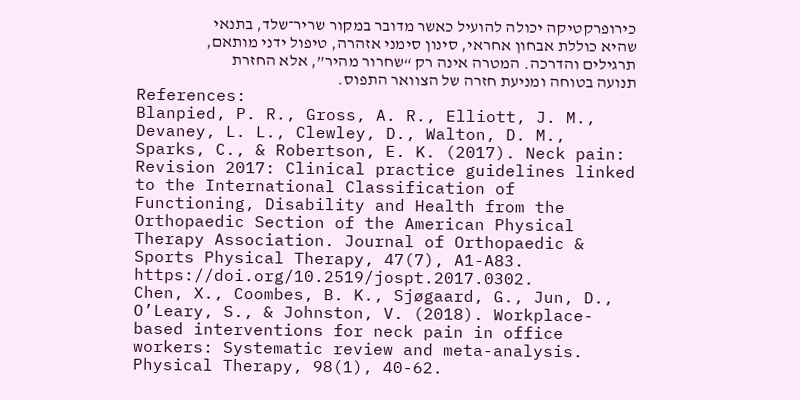כירופרקטיקה יכולה להועיל כאשר מדובר במקור שריר־שלד, בתנאי שהיא כוללת אבחון אחראי, סינון סימני אזהרה, טיפול ידני מותאם, תרגילים והדרכה. המטרה אינה רק “שחרור מהיר”, אלא החזרת תנועה בטוחה ומניעת חזרה של הצוואר התפוס.
References:
Blanpied, P. R., Gross, A. R., Elliott, J. M., Devaney, L. L., Clewley, D., Walton, D. M., Sparks, C., & Robertson, E. K. (2017). Neck pain: Revision 2017: Clinical practice guidelines linked to the International Classification of Functioning, Disability and Health from the Orthopaedic Section of the American Physical Therapy Association. Journal of Orthopaedic & Sports Physical Therapy, 47(7), A1-A83. https://doi.org/10.2519/jospt.2017.0302.
Chen, X., Coombes, B. K., Sjøgaard, G., Jun, D., O’Leary, S., & Johnston, V. (2018). Workplace-based interventions for neck pain in office workers: Systematic review and meta-analysis. Physical Therapy, 98(1), 40-62.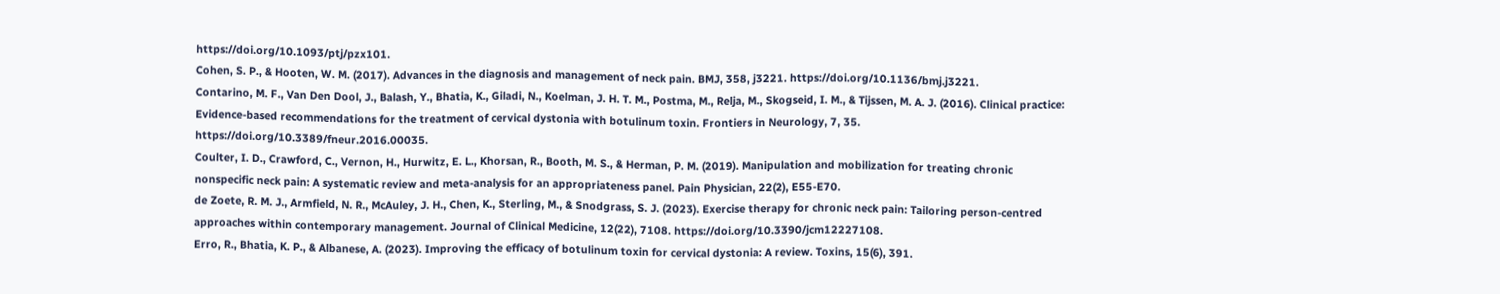https://doi.org/10.1093/ptj/pzx101.
Cohen, S. P., & Hooten, W. M. (2017). Advances in the diagnosis and management of neck pain. BMJ, 358, j3221. https://doi.org/10.1136/bmj.j3221.
Contarino, M. F., Van Den Dool, J., Balash, Y., Bhatia, K., Giladi, N., Koelman, J. H. T. M., Postma, M., Relja, M., Skogseid, I. M., & Tijssen, M. A. J. (2016). Clinical practice: Evidence-based recommendations for the treatment of cervical dystonia with botulinum toxin. Frontiers in Neurology, 7, 35. https://doi.org/10.3389/fneur.2016.00035.
Coulter, I. D., Crawford, C., Vernon, H., Hurwitz, E. L., Khorsan, R., Booth, M. S., & Herman, P. M. (2019). Manipulation and mobilization for treating chronic nonspecific neck pain: A systematic review and meta-analysis for an appropriateness panel. Pain Physician, 22(2), E55-E70.
de Zoete, R. M. J., Armfield, N. R., McAuley, J. H., Chen, K., Sterling, M., & Snodgrass, S. J. (2023). Exercise therapy for chronic neck pain: Tailoring person-centred approaches within contemporary management. Journal of Clinical Medicine, 12(22), 7108. https://doi.org/10.3390/jcm12227108.
Erro, R., Bhatia, K. P., & Albanese, A. (2023). Improving the efficacy of botulinum toxin for cervical dystonia: A review. Toxins, 15(6), 391.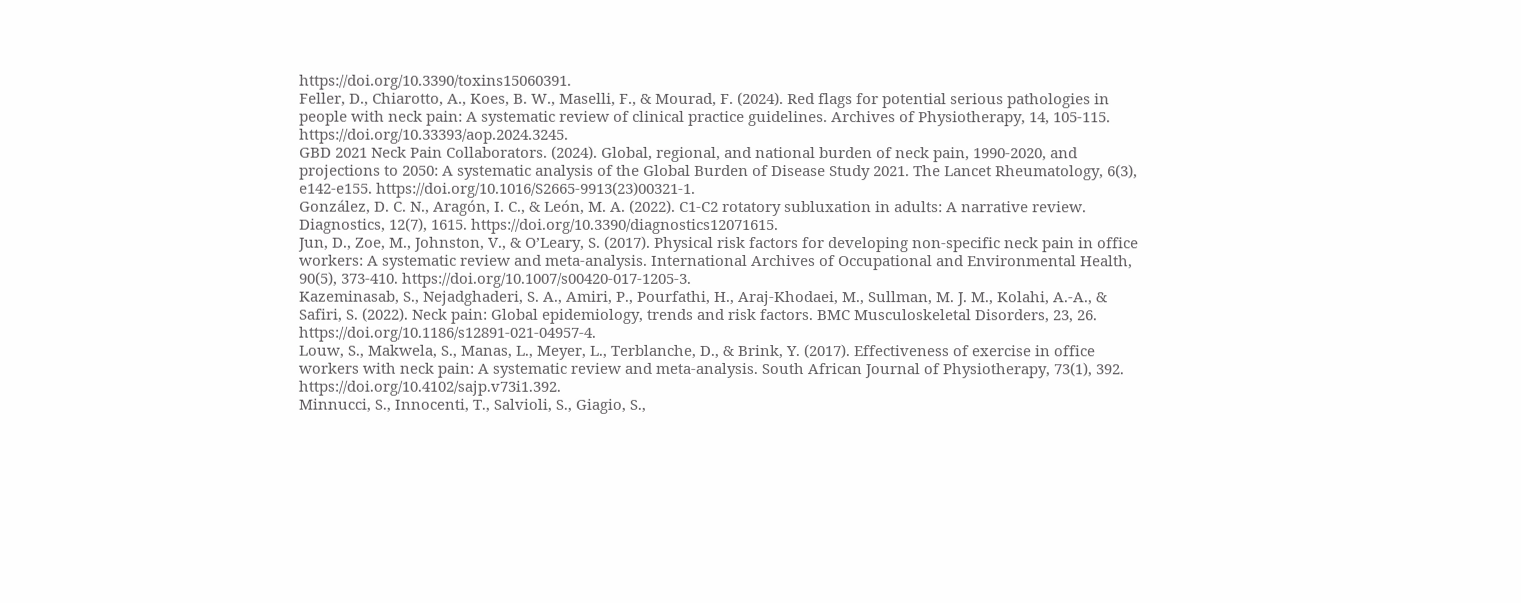https://doi.org/10.3390/toxins15060391.
Feller, D., Chiarotto, A., Koes, B. W., Maselli, F., & Mourad, F. (2024). Red flags for potential serious pathologies in people with neck pain: A systematic review of clinical practice guidelines. Archives of Physiotherapy, 14, 105-115. https://doi.org/10.33393/aop.2024.3245.
GBD 2021 Neck Pain Collaborators. (2024). Global, regional, and national burden of neck pain, 1990-2020, and projections to 2050: A systematic analysis of the Global Burden of Disease Study 2021. The Lancet Rheumatology, 6(3), e142-e155. https://doi.org/10.1016/S2665-9913(23)00321-1.
González, D. C. N., Aragón, I. C., & León, M. A. (2022). C1-C2 rotatory subluxation in adults: A narrative review. Diagnostics, 12(7), 1615. https://doi.org/10.3390/diagnostics12071615.
Jun, D., Zoe, M., Johnston, V., & O’Leary, S. (2017). Physical risk factors for developing non-specific neck pain in office workers: A systematic review and meta-analysis. International Archives of Occupational and Environmental Health, 90(5), 373-410. https://doi.org/10.1007/s00420-017-1205-3.
Kazeminasab, S., Nejadghaderi, S. A., Amiri, P., Pourfathi, H., Araj-Khodaei, M., Sullman, M. J. M., Kolahi, A.-A., & Safiri, S. (2022). Neck pain: Global epidemiology, trends and risk factors. BMC Musculoskeletal Disorders, 23, 26. https://doi.org/10.1186/s12891-021-04957-4.
Louw, S., Makwela, S., Manas, L., Meyer, L., Terblanche, D., & Brink, Y. (2017). Effectiveness of exercise in office workers with neck pain: A systematic review and meta-analysis. South African Journal of Physiotherapy, 73(1), 392. https://doi.org/10.4102/sajp.v73i1.392.
Minnucci, S., Innocenti, T., Salvioli, S., Giagio, S.,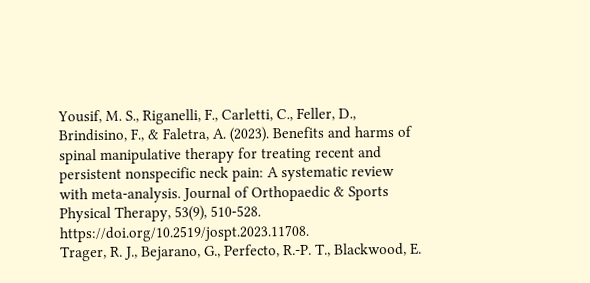Yousif, M. S., Riganelli, F., Carletti, C., Feller, D., Brindisino, F., & Faletra, A. (2023). Benefits and harms of spinal manipulative therapy for treating recent and persistent nonspecific neck pain: A systematic review with meta-analysis. Journal of Orthopaedic & Sports Physical Therapy, 53(9), 510-528. https://doi.org/10.2519/jospt.2023.11708.
Trager, R. J., Bejarano, G., Perfecto, R.-P. T., Blackwood, E.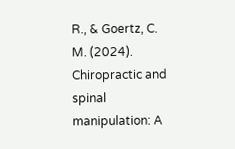R., & Goertz, C. M. (2024). Chiropractic and spinal manipulation: A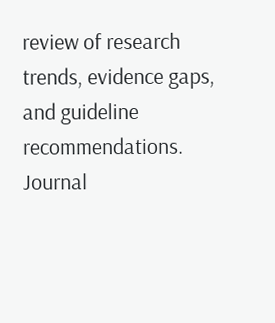review of research trends, evidence gaps, and guideline recommendations. Journal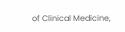of Clinical Medicine,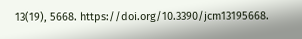13(19), 5668. https://doi.org/10.3390/jcm13195668.